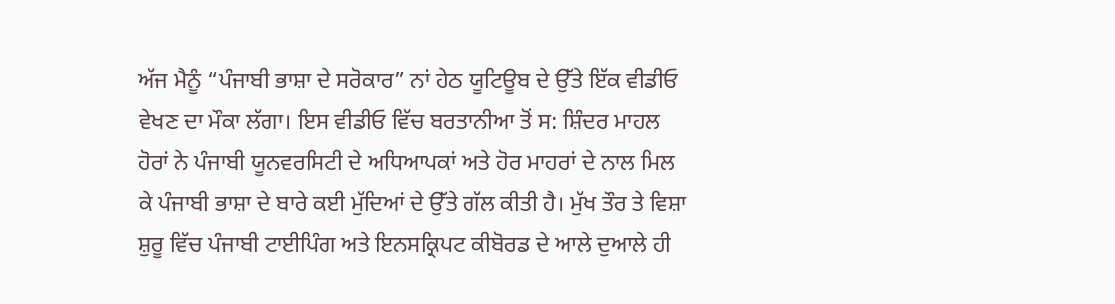ਅੱਜ ਮੈਨੂੰ “ਪੰਜਾਬੀ ਭਾਸ਼ਾ ਦੇ ਸਰੋਕਾਰ” ਨਾਂ ਹੇਠ ਯੂਟਿਊਬ ਦੇ ਉੱਤੇ ਇੱਕ ਵੀਡੀਓ ਵੇਖਣ ਦਾ ਮੌਕਾ ਲੱਗਾ। ਇਸ ਵੀਡੀਓ ਵਿੱਚ ਬਰਤਾਨੀਆ ਤੋਂ ਸ: ਸ਼ਿੰਦਰ ਮਾਹਲ ਹੋਰਾਂ ਨੇ ਪੰਜਾਬੀ ਯੂਨਵਰਸਿਟੀ ਦੇ ਅਧਿਆਪਕਾਂ ਅਤੇ ਹੋਰ ਮਾਹਰਾਂ ਦੇ ਨਾਲ ਮਿਲ ਕੇ ਪੰਜਾਬੀ ਭਾਸ਼ਾ ਦੇ ਬਾਰੇ ਕਈ ਮੁੱਦਿਆਂ ਦੇ ਉੱਤੇ ਗੱਲ ਕੀਤੀ ਹੈ। ਮੁੱਖ ਤੌਰ ਤੇ ਵਿਸ਼ਾ ਸ਼ੁਰੂ ਵਿੱਚ ਪੰਜਾਬੀ ਟਾਈਪਿੰਗ ਅਤੇ ਇਨਸਕ੍ਰਿਪਟ ਕੀਬੋਰਡ ਦੇ ਆਲੇ ਦੁਆਲੇ ਹੀ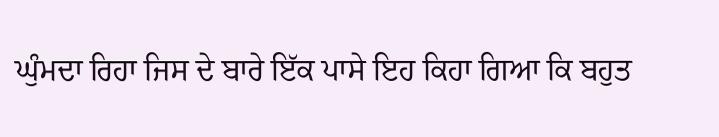ਘੁੰਮਦਾ ਰਿਹਾ ਜਿਸ ਦੇ ਬਾਰੇ ਇੱਕ ਪਾਸੇ ਇਹ ਕਿਹਾ ਗਿਆ ਕਿ ਬਹੁਤ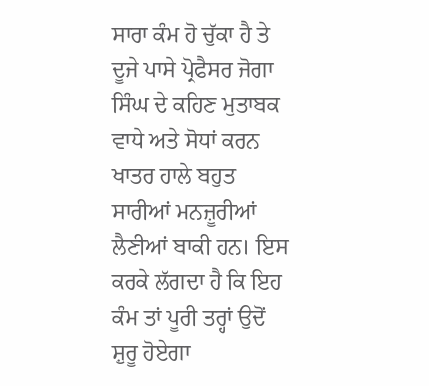ਸਾਰਾ ਕੰਮ ਹੋ ਚੁੱਕਾ ਹੈ ਤੇ ਦੂਜੇ ਪਾਸੇ ਪ੍ਰੋਫੈਸਰ ਜੋਗਾ ਸਿੰਘ ਦੇ ਕਹਿਣ ਮੁਤਾਬਕ ਵਾਧੇ ਅਤੇ ਸੋਧਾਂ ਕਰਨ ਖਾਤਰ ਹਾਲੇ ਬਹੁਤ ਸਾਰੀਆਂ ਮਨਜ਼ੂਰੀਆਂ ਲੈਣੀਆਂ ਬਾਕੀ ਹਨ। ਇਸ ਕਰਕੇ ਲੱਗਦਾ ਹੈ ਕਿ ਇਹ ਕੰਮ ਤਾਂ ਪੂਰੀ ਤਰ੍ਹਾਂ ਉਦੋਂ ਸ਼ੁਰੂ ਹੋਏਗਾ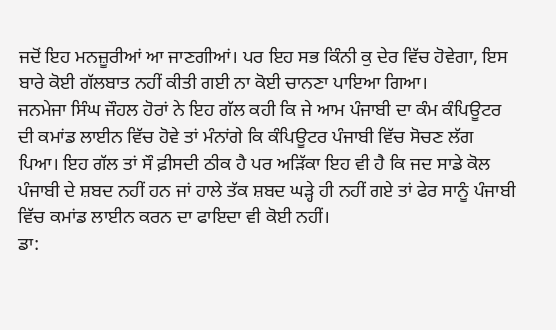ਜਦੋਂ ਇਹ ਮਨਜ਼ੂਰੀਆਂ ਆ ਜਾਣਗੀਆਂ। ਪਰ ਇਹ ਸਭ ਕਿੰਨੀ ਕੁ ਦੇਰ ਵਿੱਚ ਹੋਵੇਗਾ, ਇਸ ਬਾਰੇ ਕੋਈ ਗੱਲਬਾਤ ਨਹੀਂ ਕੀਤੀ ਗਈ ਨਾ ਕੋਈ ਚਾਨਣਾ ਪਾਇਆ ਗਿਆ।
ਜਨਮੇਜਾ ਸਿੰਘ ਜੌਹਲ ਹੋਰਾਂ ਨੇ ਇਹ ਗੱਲ ਕਹੀ ਕਿ ਜੇ ਆਮ ਪੰਜਾਬੀ ਦਾ ਕੰਮ ਕੰਪਿਊਟਰ ਦੀ ਕਮਾਂਡ ਲਾਈਨ ਵਿੱਚ ਹੋਵੇ ਤਾਂ ਮੰਨਾਂਗੇ ਕਿ ਕੰਪਿਊਟਰ ਪੰਜਾਬੀ ਵਿੱਚ ਸੋਚਣ ਲੱਗ ਪਿਆ। ਇਹ ਗੱਲ ਤਾਂ ਸੌ ਫ਼ੀਸਦੀ ਠੀਕ ਹੈ ਪਰ ਅੜਿੱਕਾ ਇਹ ਵੀ ਹੈ ਕਿ ਜਦ ਸਾਡੇ ਕੋਲ ਪੰਜਾਬੀ ਦੇ ਸ਼ਬਦ ਨਹੀਂ ਹਨ ਜਾਂ ਹਾਲੇ ਤੱਕ ਸ਼ਬਦ ਘੜ੍ਹੇ ਹੀ ਨਹੀਂ ਗਏ ਤਾਂ ਫੇਰ ਸਾਨੂੰ ਪੰਜਾਬੀ ਵਿੱਚ ਕਮਾਂਡ ਲਾਈਨ ਕਰਨ ਦਾ ਫਾਇਦਾ ਵੀ ਕੋਈ ਨਹੀਂ।
ਡਾ: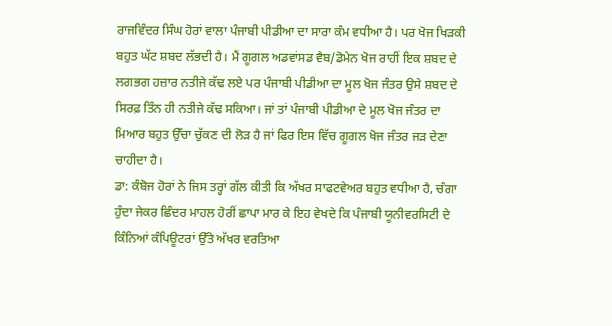ਰਾਜਵਿੰਦਰ ਸਿੰਘ ਹੋਰਾਂ ਵਾਲਾ ਪੰਜਾਬੀ ਪੀਡੀਆ ਦਾ ਸਾਰਾ ਕੰਮ ਵਧੀਆ ਹੈ। ਪਰ ਖੋਜ ਖਿੜਕੀ ਬਹੁਤ ਘੱਟ ਸ਼ਬਦ ਲੱਭਦੀ ਹੈ। ਮੈਂ ਗੂਗਲ ਅਡਵਾਂਸਡ ਵੈਬ/ਡੋਮੇਨ ਖੋਜ ਰਾਹੀਂ ਇਕ ਸ਼ਬਦ ਦੇ ਲਗਭਗ ਹਜ਼ਾਰ ਨਤੀਜੇ ਕੱਢ ਲਏ ਪਰ ਪੰਜਾਬੀ ਪੀਡੀਆ ਦਾ ਮੂਲ ਖੋਜ ਜੰਤਰ ਉਸੇ ਸ਼ਬਦ ਦੇ ਸਿਰਫ਼ ਤਿੰਨ ਹੀ ਨਤੀਜੇ ਕੱਢ ਸਕਿਆ। ਜਾਂ ਤਾਂ ਪੰਜਾਬੀ ਪੀਡੀਆ ਦੇ ਮੂਲ ਖੋਜ ਜੰਤਰ ਦਾ ਮਿਆਰ ਬਹੁਤ ਉੱਚਾ ਚੁੱਕਣ ਦੀ ਲੋੜ ਹੈ ਜਾਂ ਫਿਰ ਇਸ ਵਿੱਚ ਗੂਗਲ ਖੋਜ ਜੰਤਰ ਜੜ ਦੇਣਾ ਚਾਹੀਦਾ ਹੈ।
ਡਾ: ਕੰਬੋਜ ਹੋਰਾਂ ਨੇ ਜਿਸ ਤਰ੍ਹਾਂ ਗੱਲ ਕੀਤੀ ਕਿ ਅੱਖਰ ਸਾਫਟਵੇਅਰ ਬਹੁਤ ਵਧੀਆ ਹੈ, ਚੰਗਾ ਹੁੰਦਾ ਜੇਕਰ ਛਿੰਦਰ ਮਾਹਲ ਹੋਰੀਂ ਛਾਪਾ ਮਾਰ ਕੇ ਇਹ ਵੇਖਦੇ ਕਿ ਪੰਜਾਬੀ ਯੂਨੀਵਰਸਿਟੀ ਦੇ ਕਿੰਨਿਆਂ ਕੰਪਿਊਟਰਾਂ ਉੱਤੇ ਅੱਖਰ ਵਰਤਿਆ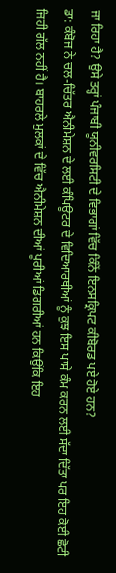ਜਾ ਰਿਹਾ ਹੈ? ਉਸੇ ਤਰ੍ਹਾਂ ਪੰਜਾਬੀ ਯੂਨੀਵਰਸਿਟੀ ਦੇ ਵਿਭਾਗਾਂ ਵਿੱਚ ਕਿੰਨੇਂ ਇਨਸਕ੍ਰਿਪਟ ਕੀਬੋਰਡ ਪਏ ਹੋਏ ਹਨ?
ਡਾ: ਕੰਬੋਜ ਨੇ ਚਲ-ਚਿੱਤਰ ਐਨੀਮੇਸ਼ਨ ਦੇ ਲਈ ਕੰਪਿਊਟਰ ਦੇ ਵਿਦਿਆਰਥੀਆਂ ਨੂੰ ਕੁਝ ਇਸ ਪਾਸੇ ਕੰਮ ਕਰਨ ਲਈ ਸੱਦਾ ਦਿੱਤਾ ਪਰ ਇਹ ਕੋਈ ਛੋਟੀ ਜਿਹੀ ਗੱਲ ਨਹੀਂ ਹੈ। ਬਾਹਰਲੇ ਮੁਲਕਾਂ ਦੇ ਵਿੱਚ ਐਨੀਮੇਸ਼ਨ ਦੀਆਂ ਪੂਰੀਆਂ ਡਿਗਰੀਆਂ ਹਨ ਕਿਉਂਕਿ ਇਹ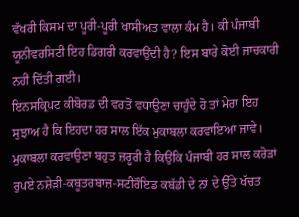ਵੱਖਰੀ ਕਿਸਮ ਦਾ ਪੂਰੀ-ਪੂਰੀ ਖਾਸੀਅਤ ਵਾਲਾ ਕੰਮ ਹੈ। ਕੀ ਪੰਜਾਬੀ ਯੂਨੀਵਰਸਿਟੀ ਇਹ ਡਿਗਰੀ ਕਰਵਾਉਂਦੀ ਹੈ? ਇਸ ਬਾਰੇ ਕੋਈ ਜਾਚਕਾਰੀ ਨਹੀਂ ਦਿੱਤੀ ਗਈ।
ਇਨਸਕ੍ਰਿਪਟ ਕੀਬੋਰਡ ਦੀ ਵਰਤੋਂ ਵਧਾਉਣਾ ਚਾਹੁੰਦੇ ਹੋ ਤਾਂ ਮੇਰਾ ਇਹ ਸੁਝਾਅ ਹੈ ਕਿ ਇਹਦਾ ਹਰ ਸਾਲ ਇੱਕ ਮੁਕਾਬਲਾ ਕਰਵਾਇਆ ਜਾਵੇ। ਮੁਕਾਬਲਾ ਕਰਵਾਉਣਾ ਬਹੁਤ ਜ਼ਰੂਰੀ ਹੈ ਕਿਉਂਕਿ ਪੰਜਾਬੀ ਹਰ ਸਾਲ ਕਰੋੜਾਂ ਰੁਪਏ ਨਸ਼ੇੜੀ-ਕਬੂਤਰਬਾਜ਼-ਸਟੀਰੌਇਡ ਕਬੱਡੀ ਦੇ ਨਾਂ ਦੇ ਉੱਤੇ ਖੱਚਤ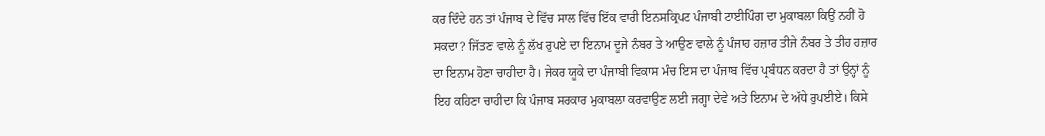ਕਰ ਦਿੰਦੇ ਹਨ ਤਾਂ ਪੰਜਾਬ ਦੇ ਵਿੱਚ ਸਾਲ ਵਿੱਚ ਇੱਕ ਵਾਰੀ ਇਨਸਕ੍ਰਿਪਟ ਪੰਜਾਬੀ ਟਾਈਪਿੰਗ ਦਾ ਮੁਕਾਬਲਾ ਕਿਉਂ ਨਹੀਂ ਹੋ ਸਕਦਾ? ਜਿੱਤਣ ਵਾਲੇ ਨੂੰ ਲੱਖ ਰੁਪਏ ਦਾ ਇਨਾਮ ਦੂਜੇ ਨੰਬਰ ਤੇ ਆਉਣ ਵਾਲੇ ਨੂੰ ਪੰਜਾਹ ਹਜ਼ਾਰ ਤੀਜੇ ਨੰਬਰ ਤੇ ਤੀਹ ਹਜ਼ਾਰ ਦਾ ਇਨਾਮ ਹੋਣਾ ਚਾਹੀਦਾ ਹੈ। ਜੇਕਰ ਯੂਕੇ ਦਾ ਪੰਜਾਬੀ ਵਿਕਾਸ ਮੰਚ ਇਸ ਦਾ ਪੰਜਾਬ ਵਿੱਚ ਪ੍ਰਬੰਧਨ ਕਰਦਾ ਹੈ ਤਾਂ ਉਨ੍ਹਾਂ ਨੂੰ ਇਹ ਕਹਿਣਾ ਚਾਹੀਦਾ ਕਿ ਪੰਜਾਬ ਸਰਕਾਰ ਮੁਕਾਬਲਾ ਕਰਵਾਉਣ ਲਈ ਜਗ੍ਹਾ ਦੇਵੇ ਅਤੇ ਇਨਾਮ ਦੇ ਅੱਧੇ ਰੁਪਈਏ। ਕਿਸੇ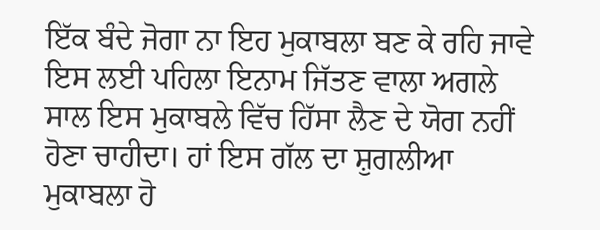ਇੱਕ ਬੰਦੇ ਜੋਗਾ ਨਾ ਇਹ ਮੁਕਾਬਲਾ ਬਣ ਕੇ ਰਹਿ ਜਾਵੇ ਇਸ ਲਈ ਪਹਿਲਾ ਇਨਾਮ ਜਿੱਤਣ ਵਾਲਾ ਅਗਲੇ ਸਾਲ ਇਸ ਮੁਕਾਬਲੇ ਵਿੱਚ ਹਿੱਸਾ ਲੈਣ ਦੇ ਯੋਗ ਨਹੀਂ ਹੋਣਾ ਚਾਹੀਦਾ। ਹਾਂ ਇਸ ਗੱਲ ਦਾ ਸ਼ੁਗਲੀਆ ਮੁਕਾਬਲਾ ਹੋ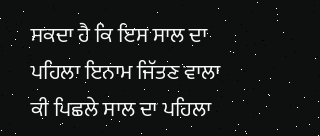ਸਕਦਾ ਹੈ ਕਿ ਇਸ ਸਾਲ ਦਾ ਪਹਿਲਾ ਇਨਾਮ ਜਿੱਤਣ ਵਾਲਾ ਕੀ ਪਿਛਲੇ ਸਾਲ ਦਾ ਪਹਿਲਾ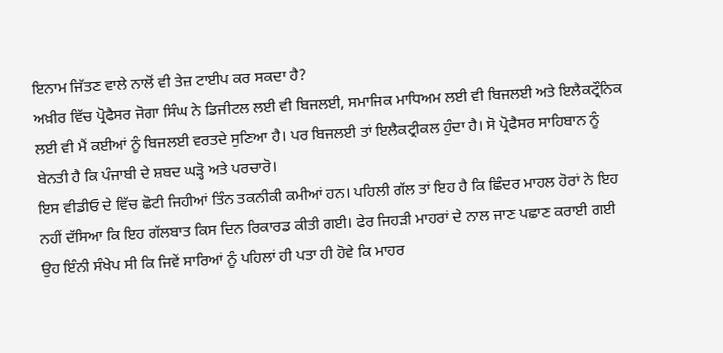ਇਨਾਮ ਜਿੱਤਣ ਵਾਲੇ ਨਾਲੋਂ ਵੀ ਤੇਜ਼ ਟਾਈਪ ਕਰ ਸਕਦਾ ਹੈ?
ਅਖ਼ੀਰ ਵਿੱਚ ਪ੍ਰੋਫੈਸਰ ਜੋਗਾ ਸਿੰਘ ਨੇ ਡਿਜੀਟਲ ਲਈ ਵੀ ਬਿਜਲਈ, ਸਮਾਜਿਕ ਮਾਧਿਅਮ ਲਈ ਵੀ ਬਿਜਲਈ ਅਤੇ ਇਲੈਕਟ੍ਰੌਨਿਕ ਲਈ ਵੀ ਮੈਂ ਕਈਆਂ ਨੂੰ ਬਿਜਲਈ ਵਰਤਦੇ ਸੁਣਿਆ ਹੈ। ਪਰ ਬਿਜਲਈ ਤਾਂ ਇਲੈਕਟ੍ਰੀਕਲ ਹੁੰਦਾ ਹੈ। ਸੋ ਪ੍ਰੋਫੈਸਰ ਸਾਹਿਬਾਨ ਨੂੰ ਬੇਨਤੀ ਹੈ ਕਿ ਪੰਜਾਬੀ ਦੇ ਸ਼ਬਦ ਘੜ੍ਹੋ ਅਤੇ ਪਰਚਾਰੋ।
ਇਸ ਵੀਡੀਓ ਦੇ ਵਿੱਚ ਛੋਟੀ ਜਿਹੀਆਂ ਤਿੰਨ ਤਕਨੀਕੀ ਕਮੀਆਂ ਹਨ। ਪਹਿਲੀ ਗੱਲ ਤਾਂ ਇਹ ਹੈ ਕਿ ਛਿੰਦਰ ਮਾਹਲ ਹੋਰਾਂ ਨੇ ਇਹ ਨਹੀਂ ਦੱਸਿਆ ਕਿ ਇਹ ਗੱਲਬਾਤ ਕਿਸ ਦਿਨ ਰਿਕਾਰਡ ਕੀਤੀ ਗਈ। ਫੇਰ ਜਿਹੜੀ ਮਾਹਰਾਂ ਦੇ ਨਾਲ ਜਾਣ ਪਛਾਣ ਕਰਾਈ ਗਈ ਉਹ ਇੰਨੀ ਸੰਖੇਪ ਸੀ ਕਿ ਜਿਵੇਂ ਸਾਰਿਆਂ ਨੂੰ ਪਹਿਲਾਂ ਹੀ ਪਤਾ ਹੀ ਹੋਵੇ ਕਿ ਮਾਹਰ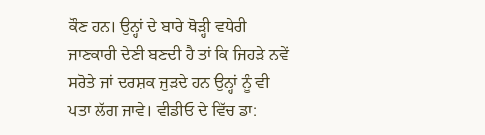ਕੌਣ ਹਨ। ਉਨ੍ਹਾਂ ਦੇ ਬਾਰੇ ਥੋੜ੍ਹੀ ਵਧੇਰੀ ਜਾਣਕਾਰੀ ਦੇਣੀ ਬਣਦੀ ਹੈ ਤਾਂ ਕਿ ਜਿਹੜੇ ਨਵੇਂ ਸਰੋਤੇ ਜਾਂ ਦਰਸ਼ਕ ਜੁੜਦੇ ਹਨ ਉਨ੍ਹਾਂ ਨੂੰ ਵੀ ਪਤਾ ਲੱਗ ਜਾਵੇ। ਵੀਡੀਓ ਦੇ ਵਿੱਚ ਡਾ: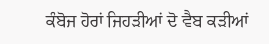ਕੰਬੋਜ ਹੋਰਾਂ ਜਿਹੜੀਆਂ ਦੋ ਵੈਬ ਕੜੀਆਂ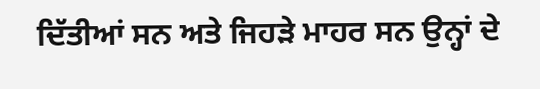ਦਿੱਤੀਆਂ ਸਨ ਅਤੇ ਜਿਹੜੇ ਮਾਹਰ ਸਨ ਉਨ੍ਹਾਂ ਦੇ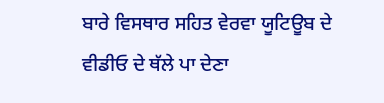ਬਾਰੇ ਵਿਸਥਾਰ ਸਹਿਤ ਵੇਰਵਾ ਯੂਟਿਊਬ ਦੇ ਵੀਡੀਓ ਦੇ ਥੱਲੇ ਪਾ ਦੇਣਾ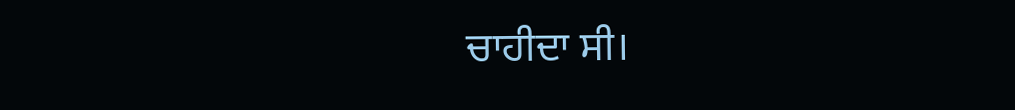ਚਾਹੀਦਾ ਸੀ।